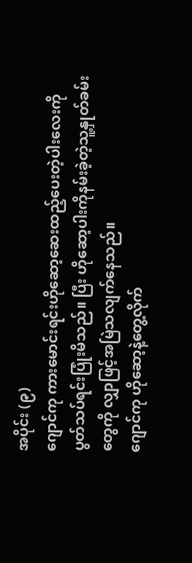အပိုင်း (၉)
ဂျောင်ကု ကားမောင်းရင်းဟိုဆော့ဆေးထည့်ပေးတဲ့ပါးလေးကို ပွတ်သပ်ရင်းပြုံးမိသည်။ ပြီး ဟိုဆော့ပါးကိုနမ်းခဲ့တဲ့သူ့နှုတ်ခမ်းတွေကို လျှာဖြင့်အမြဲသလျက်နေသည်။
ဂျောင်ကု ဟိုဆော့နဲ့တွေ့လိုက်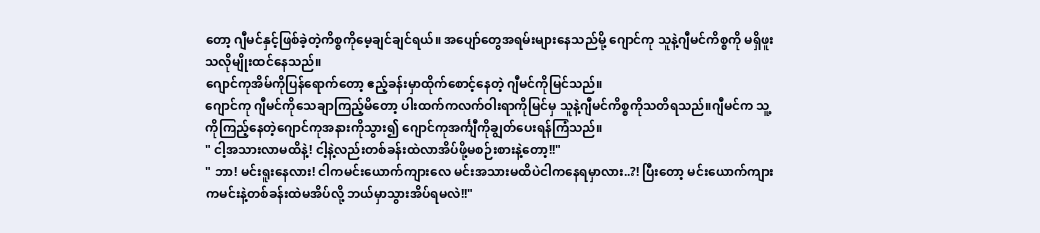တော့ ဂျီမင်နှင့်ဖြစ်ခဲ့တဲ့ကိစ္စကိုမေ့ချင်ချင်ရယ်။ အပျော်တွေအရမ်းများနေသည်မို့ ဂျောင်ကု သူနဲ့ဂျီမင်ကိစ္စကို မရှိဖူးသလိုမျိုးထင်နေသည်။
ဂျောင်ကုအိမ်ကိုပြန်ရောက်တော့ ဧည့်ခန်းမှာထိုက်စောင့်နေတဲ့ ဂျီမင်ကိုမြင်သည်။
ဂျောင်ကု ဂျီမင်ကိုသေချာကြည့်မိတော့ ပါးထက်ကလက်ဝါးရာကိုမြင်မှ သူနဲ့ဂျီမင်ကိစ္စကိုသတိရသည်။ဂျီမင်က သူ့ကိုကြည့်နေတဲ့ဂျောင်ကုအနားကိုသွား၍ ဂျောင်ကုအင်္ကျီကိုချွတ်ပေးရန်ကြံသည်။
" ငါ့အသားလာမထိနဲ့! ငါ့နဲ့လည်းတစ်ခန်းထဲလာအိပ်ဖို့မစဉ်းစားနဲ့တော့!!"
" ဘာ! မင်းရူးနေလား! ငါကမင်းယောက်ကျားလေ မင်းအသားမထိပဲငါကနေရမှာလား..?! ပြီးတော့ မင်းယောက်ကျားကမင်းနဲ့တစ်ခန်းထဲမအိပ်လို့ ဘယ်မှာသွားအိပ်ရမလဲ!!"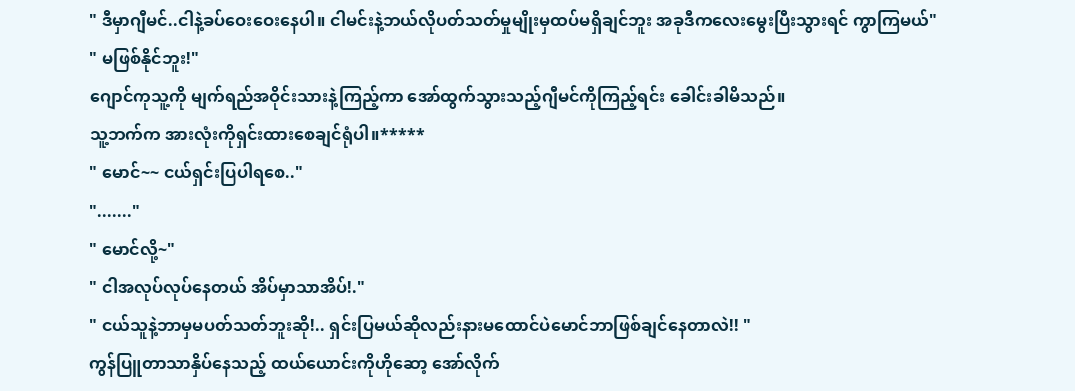" ဒီမှာဂျီမင်..ငါနဲ့ခပ်ဝေးဝေးနေပါ။ ငါမင်းနဲ့ဘယ်လိုပတ်သတ်မှုမျိုးမှထပ်မရှိချင်ဘူး အခုဒီကလေးမွေးပြီးသွားရင် ကွာကြမယ်"
" မဖြစ်နိုင်ဘူး!"
ဂျောင်ကုသူ့ကို မျက်ရည်အဝိုင်းသားနဲ့ကြည့်ကာ အော်ထွက်သွားသည့်ဂျီမင်ကိုကြည့်ရင်း ခေါင်းခါမိသည်။
သူ့ဘက်က အားလုံးကိုရှင်းထားစေချင်ရုံပါ။*****
" မောင်~~ ငယ်ရှင်းပြပါရစေ.."
"......."
" မောင်လို့~"
" ငါအလုပ်လုပ်နေတယ် အိပ်မှာသာအိပ်!."
" ငယ်သူနဲ့ဘာမှမပတ်သတ်ဘူးဆို!.. ရှင်းပြမယ်ဆိုလည်းနားမထောင်ပဲမောင်ဘာဖြစ်ချင်နေတာလဲ!! "
ကွန်ပြူတာသာနှိပ်နေသည့် ထယ်ယောင်းကိုဟိုဆော့ အော်လိုက်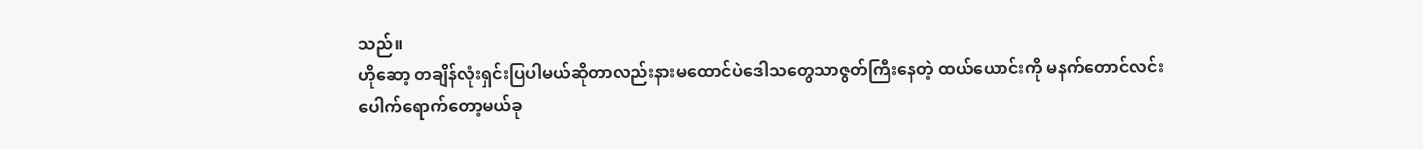သည်။
ဟိုဆော့ တချိန်လုံးရှင်းပြပါမယ်ဆိုတာလည်းနားမထောင်ပဲဒေါသတွေသာဇွတ်ကြီးနေတဲ့ ထယ်ယောင်းကို မနက်တောင်လင်းပေါက်ရောက်တော့မယ်ခု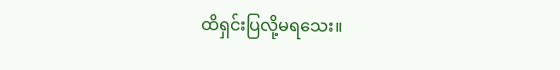ထိရှင်းပြလို့မရသေး။